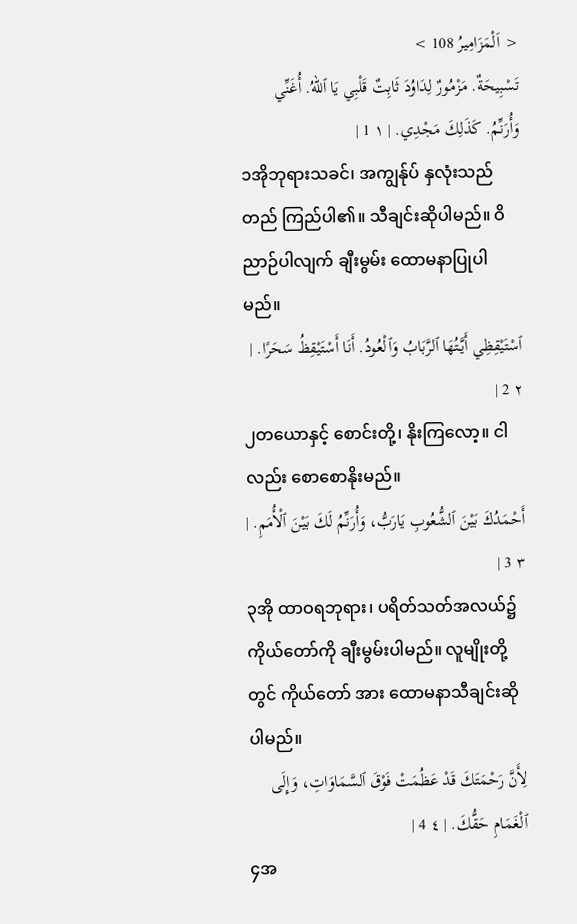< اَلْمَزَامِيرُ 108 >
تَسْبِيحَةٌ. مَزْمُورٌ لِدَاوُدَ ثَابِتٌ قَلْبِي يَا ٱللهُ. أُغَنِّي وَأُرَنِّمُ. كَذَلِكَ مَجْدِي. | ١ 1 |
၁အိုဘုရားသခင်၊ အကျွန်ုပ် နှလုံးသည် တည် ကြည်ပါ၏။ သီချင်းဆိုပါမည်။ ဝိညာဉ်ပါလျက် ချီးမွမ်း ထောမနာပြုပါမည်။
ٱسْتَيْقِظِي أَيَّتُهَا ٱلرَّبَابُ وَٱلْعُودُ. أَنَا أَسْتَيْقِظُ سَحَرًا. | ٢ 2 |
၂တယောနှင့် စောင်းတို့၊ နိုးကြလော့။ ငါလည်း စောစောနိုးမည်။
أَحْمَدُكَ بَيْنَ ٱلشُّعُوبِ يَارَبُّ، وَأُرَنِّمُ لَكَ بَيْنَ ٱلْأُمَمِ. | ٣ 3 |
၃အို ထာဝရဘုရား၊ ပရိတ်သတ်အလယ်၌ ကိုယ်တော်ကို ချီးမွမ်းပါမည်။ လူမျိုးတို့တွင် ကိုယ်တော် အား ထောမနာသီချင်းဆိုပါမည်။
لِأَنَّ رَحْمَتَكَ قَدْ عَظُمَتْ فَوْقَ ٱلسَّمَاوَاتِ، وَإِلَى ٱلْغَمَامِ حَقُّكَ. | ٤ 4 |
၄အ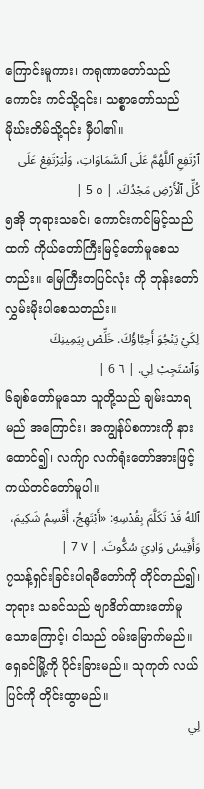ကြောင်းမူကား၊ ကရုဏာတော်သည် ကောင်း ကင်သို့၎င်း၊ သစ္စာတော်သည် မိုဃ်းတိမ်သို့၎င်း မှီပါ၏။
ٱرْتَفِعِ ٱللَّهُمَّ عَلَى ٱلسَّمَاوَاتِ، وَلْيَرْتَفِعْ عَلَى كُلِّ ٱلْأَرْضِ مَجْدُكَ. | ٥ 5 |
၅အို ဘုရားသခင်၊ ကောင်းကင်မြင့်သည်ထက် ကိုယ်တော်ကြီးမြင့်တော်မူစေသတည်း။ မြေကြီးတပြင်လုံး ကို ဘုန်းတော်လွှမ်းမိုးပါစေသတည်း။
لِكَيْ يَنْجُوَ أَحِبَّاؤُكَ. خَلِّصْ بِيَمِينِكَ وَٱسْتَجِبْ لِي. | ٦ 6 |
၆ချစ်တော်မူသော သူတို့သည် ချမ်းသာရမည် အကြောင်း၊ အကျွန်ုပ်စကားကို နားထောင်၍၊ လက်ျာ လက်ရုံးတော်အားဖြင့် ကယ်တင်တော်မူပါ။
ٱللهُ قَدْ تَكَلَّمَ بِقُدْسِهِ: «أَبْتَهِجُ، أَقْسِمُ شَكِيمَ، وَأَقِيسُ وَادِيَ سُكُّوتَ. | ٧ 7 |
၇သန့်ရှင်းခြင်းပါရမီတော်ကို တိုင်တည်၍၊ ဘုရား သခင်သည် ဗျာဒိတ်ထားတော်မူသောကြောင့်၊ ငါသည် ဝမ်းမြောက်မည်။ ရှေခင်မြို့ကို ပိုင်းခြားမည်။ သုကုတ် လယ်ပြင်ကို တိုင်းထွာမည်။
لِي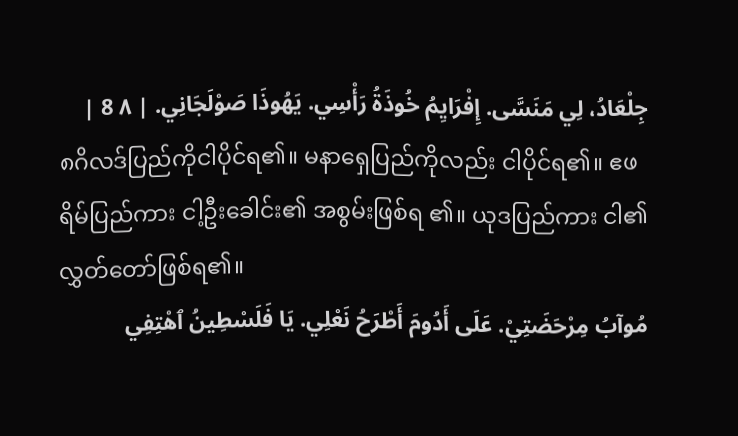جِلْعَادُ، لِي مَنَسَّى. إِفْرَايِمُ خُوذَةُ رَأْسِي. يَهُوذَا صَوْلَجَانِي. | ٨ 8 |
၈ဂိလဒ်ပြည်ကိုငါပိုင်ရ၏။ မနာရှေပြည်ကိုလည်း ငါပိုင်ရ၏။ ဧဖရိမ်ပြည်ကား ငါ့ဦးခေါင်း၏ အစွမ်းဖြစ်ရ ၏။ ယုဒပြည်ကား ငါ၏လွှတ်တော်ဖြစ်ရ၏။
مُوآبُ مِرْحَضَتِيْ. عَلَى أَدُومَ أَطْرَحُ نَعْلِي. يَا فَلَسْطِينُ ٱهْتِفِي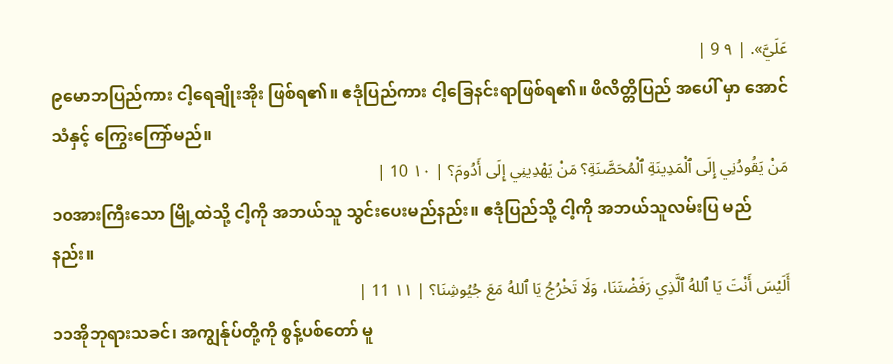عَلَيَّ». | ٩ 9 |
၉မောဘပြည်ကား ငါ့ရေချိုးအိုး ဖြစ်ရ၏။ ဧဒုံပြည်ကား ငါ့ခြေနင်းရာဖြစ်ရ၏။ ဖိလိတ္တိပြည် အပေါ် မှာ အောင်သံနှင့် ကြွေးကြော်မည်။
مَنْ يَقُودُنِي إِلَى ٱلْمَدِينَةِ ٱلْمُحَصَّنَةِ؟ مَنْ يَهْدِينِي إِلَى أَدُومَ؟ | ١٠ 10 |
၁၀အားကြီးသော မြို့ထဲသို့ ငါ့ကို အဘယ်သူ သွင်းပေးမည်နည်း။ ဧဒုံပြည်သို့ ငါ့ကို အဘယ်သူလမ်းပြ မည်နည်း။
أَلَيْسَ أَنْتَ يَا ٱللهُ ٱلَّذِي رَفَضْتَنَا، وَلَا تَخْرُجُ يَا ٱللهُ مَعَ جُيُوشِنَا؟ | ١١ 11 |
၁၁အိုဘုရားသခင်၊ အကျွန်ုပ်တို့ကို စွန့်ပစ်တော် မူ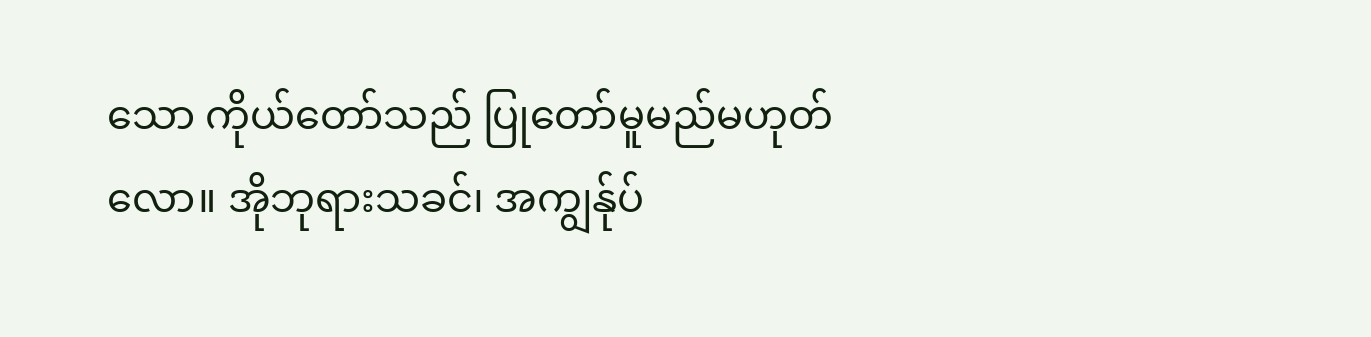သော ကိုယ်တော်သည် ပြုတော်မူမည်မဟုတ်လော။ အိုဘုရားသခင်၊ အကျွန်ုပ်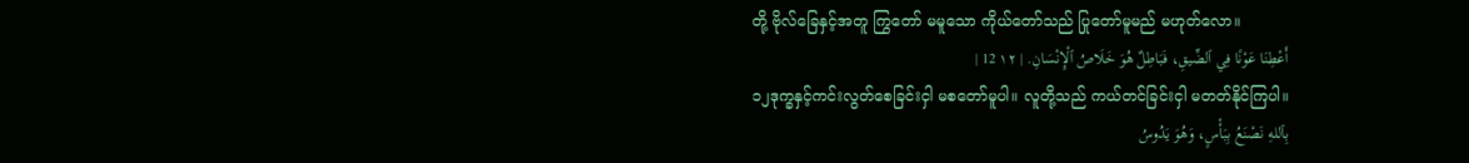တို့ ဗိုလ်ခြေနှင့်အတူ ကြွတော် မမူသော ကိုယ်တော်သည် ပြုတော်မူမည် မဟုတ်လော။
أَعْطِنَا عَوْنًا فِي ٱلضِّيقِ، فَبَاطِلٌ هُوَ خَلَاصُ ٱلْإِنْسَانِ. | ١٢ 12 |
၁၂ဒုက္ခနှင့်ကင်းလွတ်စေခြင်းငှါ မစတော်မူပါ။ လူတို့သည် ကယ်တင်ခြင်းငှါ မတတ်နိုင်ကြပါ။
بِٱللهِ نَصْنَعُ بِبَأْسٍ، وَهُوَ يَدُوسُ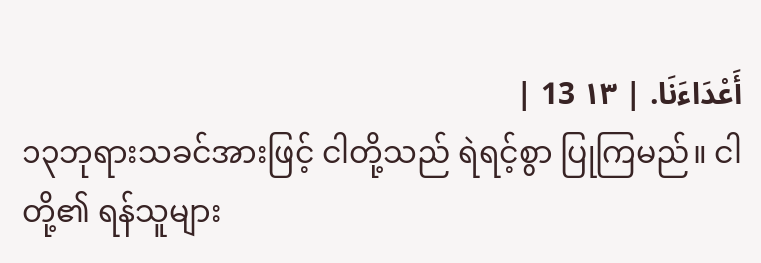أَعْدَاءَنَا. | ١٣ 13 |
၁၃ဘုရားသခင်အားဖြင့် ငါတို့သည် ရဲရင့်စွာ ပြုကြမည်။ ငါတို့၏ ရန်သူများ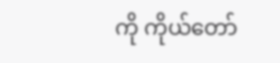ကို ကိုယ်တော်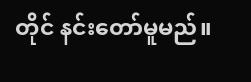တိုင် နင်းတော်မူမည်။